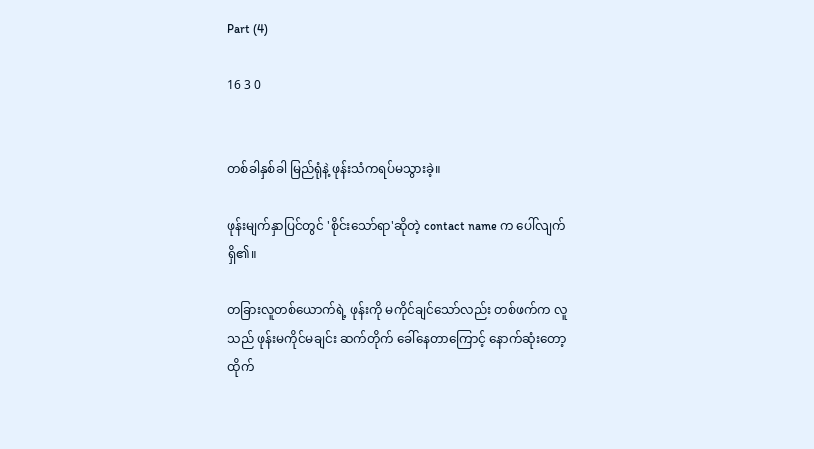Part (4)

16 3 0


တစ်ခါနှစ်ခါ မြည်ရုံနဲ့ ဖုန်းသံကရပ်မသွားခဲ့။

ဖုန်းမျက်နှာပြင်တွင် 'စိုင်းသော်ရာ'ဆိုတဲ့ contact name က ပေါ်လျက်ရှိ၏။

တခြားလူတစ်ယောက်ရဲ့ ဖုန်းကို မကိုင်ချင်သော်လည်း တစ်ဖက်က လူသည် ဖုန်းမကိုင်မချင်း ဆက်တိုက် ခေါ်နေတာကြောင့် နောက်ဆုံးတော့ ထိုက်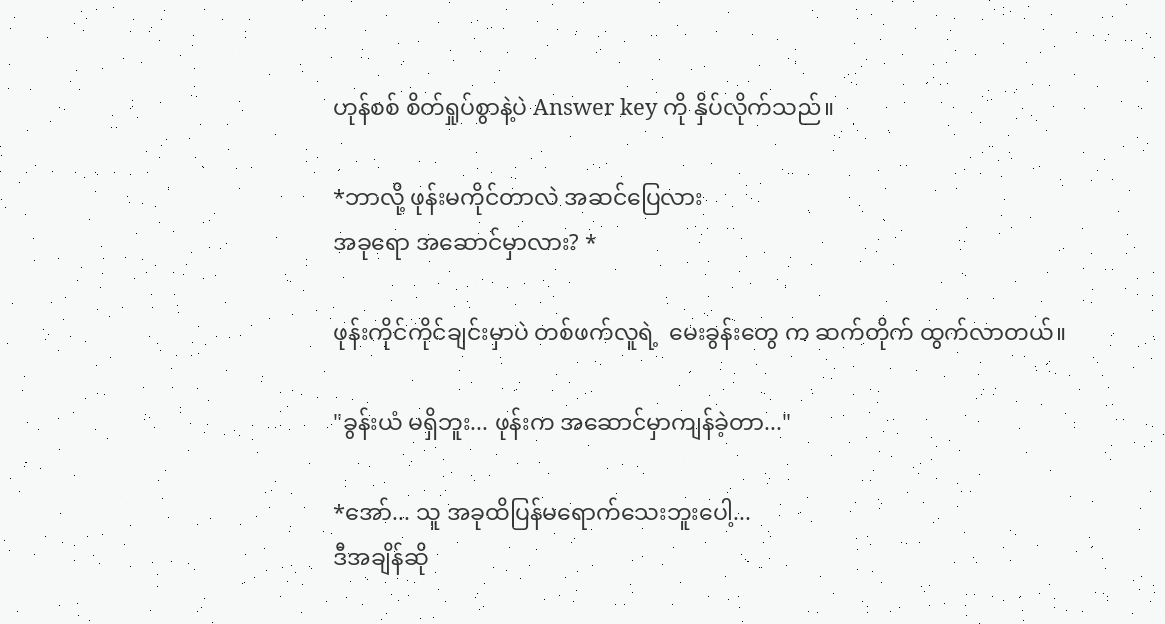ဟုန်စစ် စိတ်ရှုပ်စွာနဲ့ပဲ Answer key ကို နှိပ်လိုက်သည်။

*ဘာလို့ ဖုန်းမကိုင်တာလဲ အဆင်ပြေလား
အခုရော အဆောင်မှာလား? *

ဖုန်းကိုင်ကိုင်ချင်းမှာပဲ တစ်ဖက်လူရဲ့  မေးခွန်းတွေ က ဆက်တိုက် ထွက်လာတယ်။

"ခွန်းယံ မရှိဘူး... ဖုန်းက အဆောင်မှာကျန်ခဲ့တာ..."

*အော်... သူ အခုထိပြန်မရောက်သေးဘူးပေါ့...
ဒီအချိန်ဆို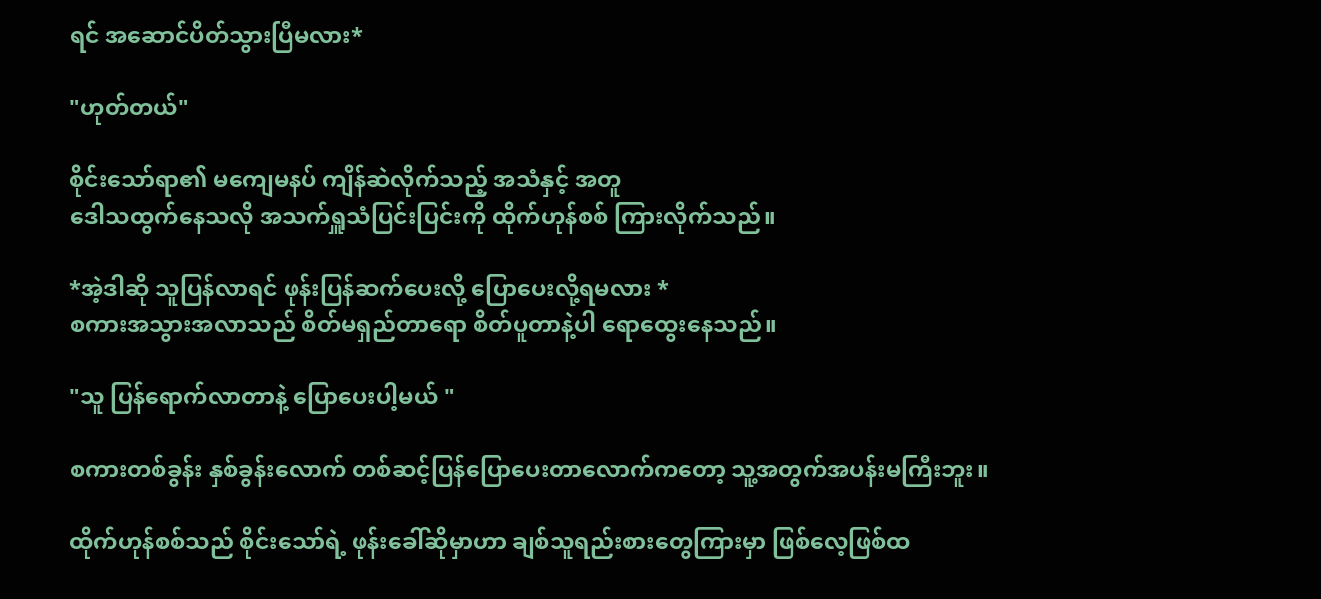ရင် အဆောင်ပိတ်သွားပြီမလား*

"ဟုတ်တယ်"

စိုင်းသော်ရာ၏ မကျေမနပ် ကျိန်ဆဲလိုက်သည့် အသံနှင့် အတူ
ဒေါသထွက်နေသလို အသက်ရှူသံပြင်းပြင်းကို ထိုက်ဟုန်စစ် ကြားလိုက်သည်။

*အဲ့ဒါဆို သူပြန်လာရင် ဖုန်းပြန်ဆက်‌ပေးလို့ ပြောပေးလို့ရမလား *
စကားအသွားအလာသည် စိတ်မရှည်တာရော စိတ်ပူတာနဲ့ပါ ရောထွေးနေသည်။

"သူ ပြန်‌ရောက်လာတာနဲ့ ပြောပေးပါ့မယ် "

စကားတစ်ခွန်း နှစ်ခွန်းလောက် တစ်ဆင့်ပြန်ပြောပေးတာလောက်ကတော့ သူ့အတွက်အပန်းမကြီးဘူး။

ထိုက်ဟုန်စစ်သည် စိုင်းသော်ရဲ့ ဖုန်းခေါ်ဆိုမှာဟာ ချစ်သူရည်းစားတွေကြားမှာ ဖြစ်လေ့ဖြစ်ထ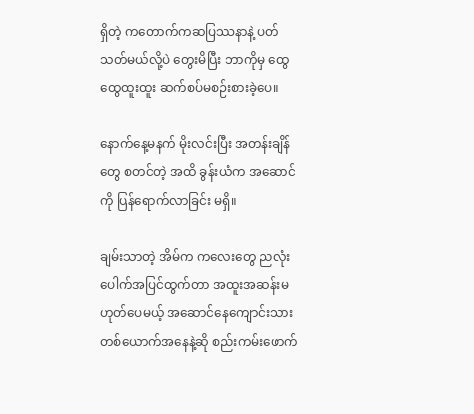ရှိတဲ့ ကတောက်ကဆပြဿနာနဲ့ ပတ်သတ်မယ်လို့ပဲ တွေးမိပြီး ဘာကိုမှ ထွေထွေထူးထူး ဆက်စပ်မစဉ်းစားခဲ့ပေ။

နောက်နေ့မနက် မိုးလင်းပြီး အတန်းချိန်တွေ စတင်တဲ့ အထိ ခွန်းယံက အဆောင်ကို ပြန်ရောက်လာခြင်း မရှိ။

ချမ်းသာတဲ့ အိမ်က ကလေးတွေ ညလုံးပေါက်အပြင်ထွက်တာ အထူးအဆန်းမဟုတ်ပေမယ့် အဆောင်နေကျောင်းသားတစ်ယောက်အနေနဲ့ဆို စည်းကမ်းဖောက်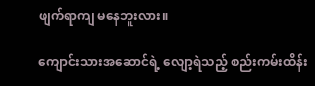ဖျက်ရာကျ မနေဘူးလား။

ကျောင်းသားအဆောင်ရဲ့ လျော့ရဲသည့် စည်းကမ်းထိန်း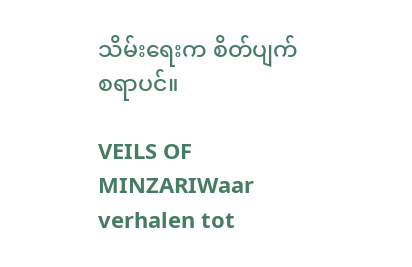သိမ်းရေးက စိတ်ပျက်စရာပင်။

VEILS OF MINZARIWaar verhalen tot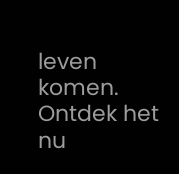leven komen. Ontdek het nu